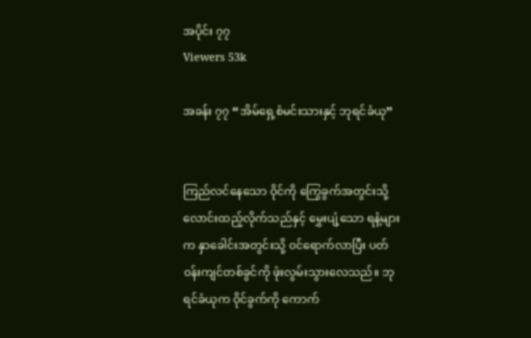အပိုင်း ၇၇
Viewers 53k

အခန်း ၇၇ “အိမ်ရှေ့စံမင်းသားနှင့် ဘုရင်ခံယု”


ကြည်လင်နေသော ဝိုင်ကို ကြွေခွက်အတွင်းသို့ လောင်းထည့်လိုက်သည်နှင့် မွှေးပျံ့သော ရနံ့များက နှာခေါင်းအတွင်းသို့ ၀င်ရောက်လာပြီး ပတ်၀န်းကျင်တစ်ခွင်ကို ဖုံးလွမ်းသွားလေသည်။ ဘုရင်ခံယုက ဝိုင်ခွက်ကို ကောက်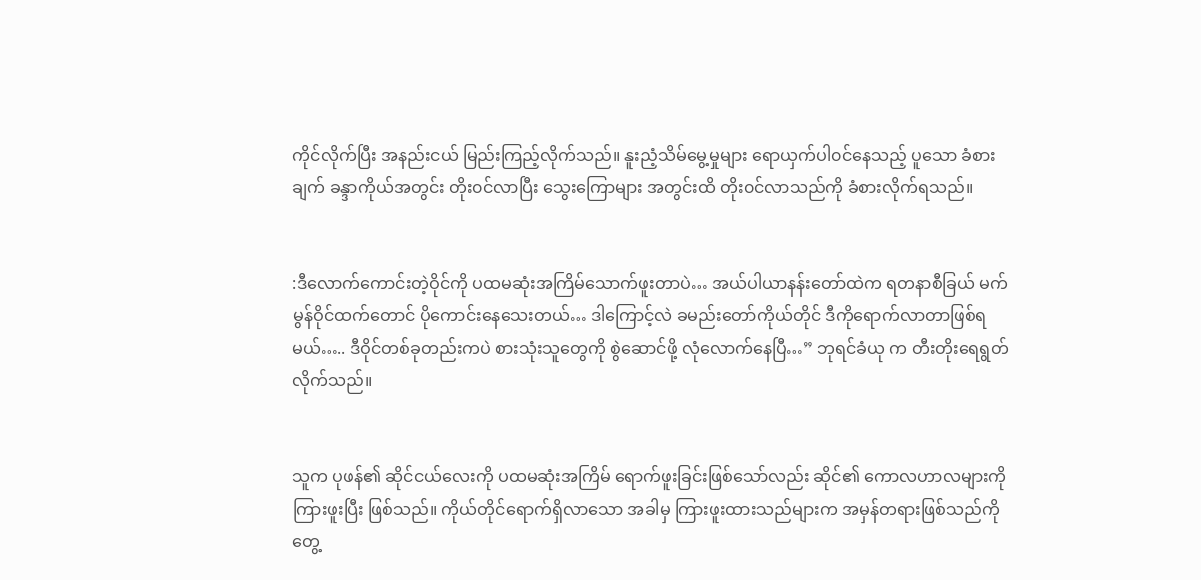ကိုင်လိုက်ပြီး အနည်းငယ် မြည်းကြည့်လိုက်သည်။ နူးညံ့သိမ်မွေ့မှုများ ရောယှက်ပါ၀င်နေသည့် ပူသော ခံစားချက် ခန္ဒာကိုယ်အတွင်း တိုး၀င်လာပြီး သွေးကြောများ အတွင်းထိ တိုး၀င်လာသည်ကို ခံစားလိုက်ရသည်။


:ဒီလောက်ကောင်းတဲ့ဝိုင်ကို ပထမဆုံးအကြိမ်သောက်ဖူးတာပဲ… အယ်ပါယာနန်းတော်ထဲက ရတနာစီခြယ် မက်မွန်ဝိုင်ထက်တောင် ပိုကောင်းနေသေးတယ်… ဒါကြောင့်လဲ ခမည်းတော်ကိုယ်တိုင် ဒီကိုရောက်လာတာဖြစ်ရမယ်….. ဒီဝိုင်တစ်ခုတည်းကပဲ စားသုံးသူတွေကို စွဲဆောင်ဖို့ လုံလောက်နေပြီ…” ဘုရင်ခံယု က တီးတိုးရေရွတ်လိုက်သည်။


သူက ပုဖန်၏ ဆိုင်ငယ်လေးကို ပထမဆုံးအကြိမ် ရောက်ဖူးခြင်းဖြစ်သော်လည်း ဆိုင်၏ ကောလဟာလများကို ကြားဖူးပြီး ဖြစ်သည်။ ကိုယ်တိုင်ရောက်ရှိလာသော အခါမှ ကြားဖူးထားသည်များက အမှန်တရားဖြစ်သည်ကို တွေ့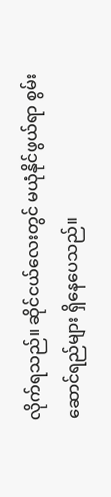လိုက်ရသည်။ ဆိုင်ငယ်လေးတွင် မယုံနိုင်ဖွယ်ရာ စွမ်းဆောင်ရည်များ ရှိနေပေသည်။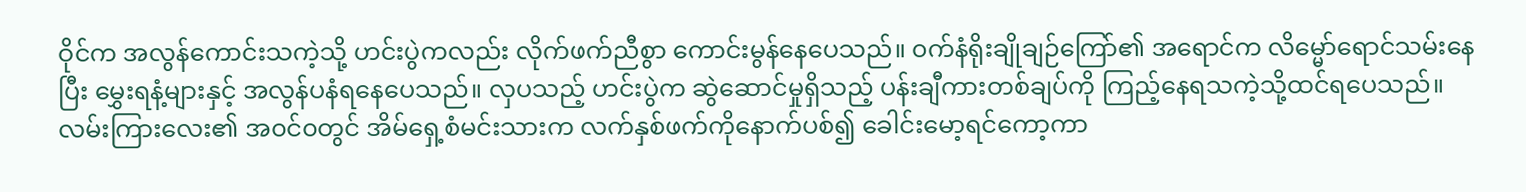ဝိုင်က အလွန်ကောင်းသကဲ့သို့ ဟင်းပွဲကလည်း လိုက်ဖက်ညီစွာ ကောင်းမွန်နေပေသည်။ ၀က်နံရိုးချိုချဉ်ကြော်၏ အရောင်က လိမ္မော်ရောင်သမ်းနေပြီး မွှေးရနံ့များနှင့် အလွန်ပနံရနေပေသည်။ လှပသည့် ဟင်းပွဲက ဆွဲဆောင်မှုရှိသည့် ပန်းချီကားတစ်ချပ်ကို ကြည့်နေရသကဲ့သို့ထင်ရပေသည်။ လမ်းကြားလေး၏ အ၀င်၀တွင် အိမ်ရှေ့စံမင်းသားက လက်နှစ်ဖက်ကိုနောက်ပစ်၍ ခေါင်းမော့ရင်ကော့ကာ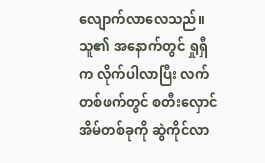လျောက်လာလေသည်။ သူ၏ အနောက်တွင် ရှုရှီက လိုက်ပါလာပြီး လက်တစ်ဖက်တွင် စတီးလှောင်အိမ်တစ်ခုကို ဆွဲကိုင်လာ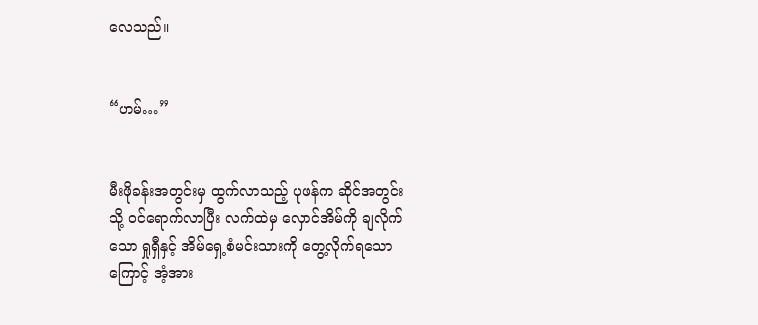လေသည်။


“ဟမ်…”


မီးဖိုခန်းအတွင်းမှ ထွက်လာသည့် ပုဖန်က ဆိုင်အတွင်းသို့ ၀င်ရောက်လာပြီး လက်ထဲမှ လှောင်အိမ်ကို ချလိုက်သော ရှုရှီနှင့် အိမ်ရှေ့စံမင်းသားကို တွေ့လိုက်ရသောကြောင့် အံ့အား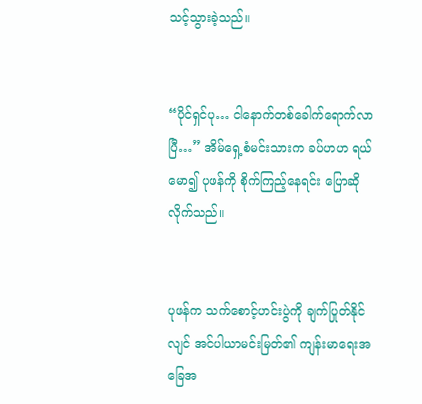သင့်သွားခဲ့သည်။


“ပိုင်ရှင်ပု… ငါနောက်တစ်ခေါက်ရောက်လာပြီ…” အိမ်ရှေ့စံမင်းသားက ခပ်ဟဟ ရယ်မော၍ ပုဖန်ကို စိုက်ကြည့်နေရင်း ပြောဆိုလိုက်သည်။


ပုဖန်က သက်စောင့်ဟင်းပွဲကို ချက်ပြုတ်နိုင်လျင် အင်ပါယာမင်းမြတ်၏ ကျန်းမာရေးအခြေအ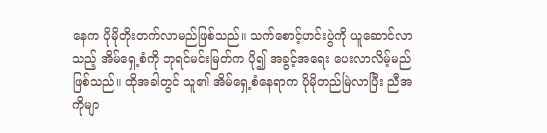နေက ပိုမိုတိုးတက်လာမည်ဖြစ်သည်။ သက်စောင့်ဟင်းပွဲကို ယူဆောင်လာသည့် အိမ်ရှေ့စံကို ဘုရင်မင်းမြတ်က ပို၍ အခွင့်အရေး ပေးလာလိမ့်မည်ဖြစ်သည်။ ထိုအခါတွင် သူ၏ အိမ်ရှေ့စံနေရာက ပိုမိုတည်မြဲလာပြီး ညီအကိုမျာ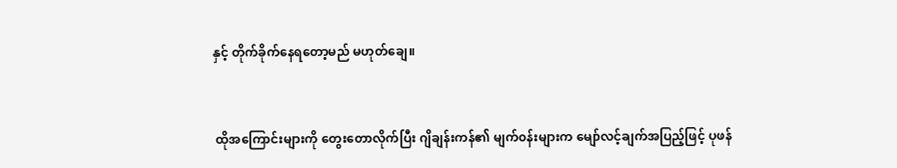နှင့် တိုက်ခိုက်နေရတော့မည် မဟုတ်ချေ။


 ထိုအကြောင်းများကို တွေးတောလိုက်ပြီး ဂျိချန်းကန်၏ မျက်၀န်းများက မျော်လင့်ချက်အပြည့်ဖြင့် ပုဖန်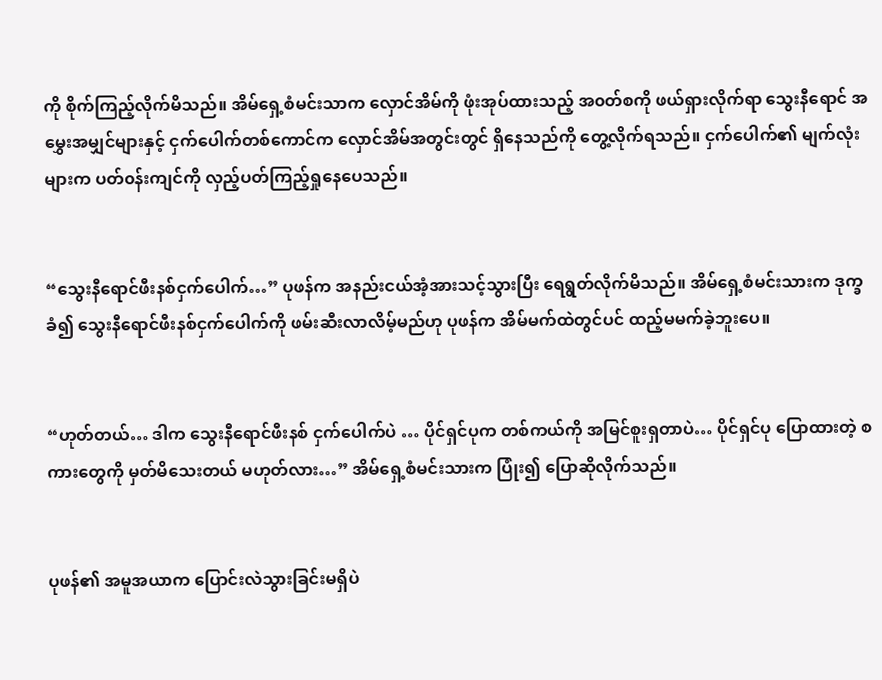ကို စိုက်ကြည့်လိုက်မိသည်။ အိမ်ရှေ့စံမင်းသာက လှောင်အိမ်ကို ဖုံးအုပ်ထားသည့် အ၀တ်စကို ဖယ်ရှားလိုက်ရာ သွေးနီရောင် အမွှေးအမျှင်များနှင့် ငှက်ပေါက်တစ်ကောင်က လှောင်အိမ်အတွင်းတွင် ရှိနေသည်ကို တွေ့လိုက်ရသည်။ ငှက်ပေါက်၏ မျက်လုံးများက ပတ်၀န်းကျင်ကို လှည့်ပတ်ကြည့်ရှုနေပေသည်။


“သွေးနီရောင်ဖီးနစ်ငှက်ပေါက်…” ပုဖန်က အနည်းငယ်အံ့အားသင့်သွားပြီး ရေရွတ်လိုက်မိသည်။ အိမ်ရှေ့စံမင်းသားက ဒုက္ခခံ၍ သွေးနီရောင်ဖီးနစ်ငှက်ပေါက်ကို ဖမ်းဆီးလာလိမ့်မည်ဟု ပုဖန်က အိမ်မက်ထဲတွင်ပင် ထည့်မမက်ခဲ့ဘူးပေ။


“ဟုတ်တယ်… ဒါက သွေးနီရောင်ဖီးနစ် ငှက်ပေါက်ပဲ … ပိုင်ရှင်ပုက တစ်ကယ်ကို အမြင်စူးရှတာပဲ… ပိုင်ရှင်ပု ပြောထားတဲ့ စကားတွေကို မှတ်မိသေးတယ် မဟုတ်လား…” အိမ်ရှေ့စံမင်းသားက ပြုံး၍ ပြောဆိုလိုက်သည်။


ပုဖန်၏ အမူအယာက ပြောင်းလဲသွားခြင်းမရှိပဲ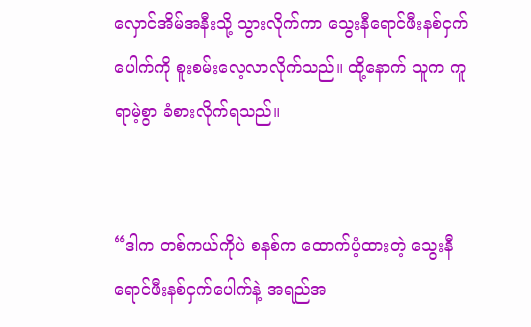လှောင်အိမ်အနီးသို့ သွားလိုက်ကာ သွေးနီရောင်ဖီးနစ်ငှက်ပေါက်ကို စူးစမ်းလေ့လာလိုက်သည်။ ထို့နောက် သူက ကူရာမဲ့စွာ ခံစားလိုက်ရသည်။


“ဒါက တစ်ကယ်ကိုပဲ စနစ်က ထောက်ပံ့ထားတဲ့ သွေးနီရောင်ဖီးနစ်ငှက်ပေါက်နဲ့ အရည်အ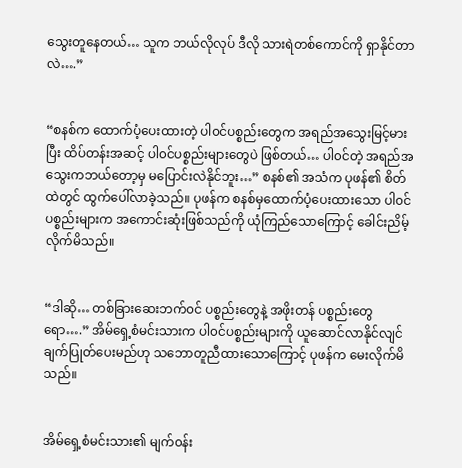သွေးတူနေတယ်… သူက ဘယ်လိုလုပ် ဒီလို သားရဲတစ်ကောင်ကို ရှာနိုင်တာလဲ….”


“စနစ်က ထောက်ပံ့ပေးထားတဲ့ ပါ၀င်ပစ္စည်းတွေက အရည်အသွေးမြင့်မားပြီး ထိပ်တန်းအဆင့် ပါ၀င်ပစ္စည်းများတွေပဲ ဖြစ်တယ်… ပါ၀င်တဲ့ အရည်အသွေးကဘယ်တော့မှ မပြောင်းလဲနိုင်ဘူး…” စနစ်၏ အသံက ပုဖန်၏ စိတ်ထဲတွင် ထွက်ပေါ်လာခဲ့သည်။ ပုဖန်က စနစ်မှထောက်ပံ့ပေးထားသော ပါ၀င်ပစ္စည်းများက အကောင်းဆုံးဖြစ်သည်ကို ယုံကြည်သောကြောင့် ခေါင်းညိမ့်လိုက်မိသည်။


“ဒါဆို… တစ်ခြားဆေးဘက်၀င် ပစ္စည်းတွေနဲ့ အဖိုးတန် ပစ္စည်းတွေရော….” အိမ်ရှေ့စံမင်းသားက ပါ၀င်ပစ္စည်းများကို ယူဆောင်လာနိုင်လျင် ချက်ပြုတ်ပေးမည်ဟု သဘောတူညီထားသောကြောင့် ပုဖန်က မေးလိုက်မိသည်။


အိမ်ရှေ့စံမင်းသား၏ မျက်၀န်း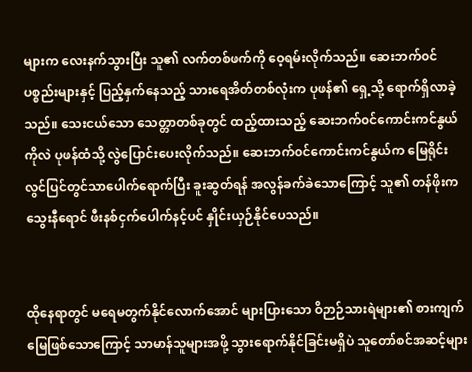များက လေးနက်သွားပြီး သူ၏ လက်တစ်ဖက်ကို ဝေ့ရမ်းလိုက်သည်။ ဆေးဘက်၀င် ပစ္စည်းများနှင့် ပြည့်နှက်နေသည့် သားရေအိတ်တစ်လုံးက ပုဖန်၏ ရှေ့သို့ ရောက်ရှိလာခဲ့သည်။ သေးငယ်သော သေတ္တာတစ်ခုတွင် ထည့်ထားသည့် ဆေးဘက်၀င်ကောင်းကင်နွယ်ကိုလဲ ပုဖန်ထံသို့ လွဲပြောင်းပေးလိုက်သည်။ ဆေးဘက်၀င်ကောင်းကင်နွယ်က မြေရိုင်းလွင်ပြင်တွင်သာပေါက်ရောက်ပြီး ခူးဆွတ်ရန် အလွန်ခက်ခဲသောကြောင့် သူ၏ တန်ဖိုးက သွေးနီရောင် ဖီးနစ်ငှက်ပေါက်နင့်ပင် နှိုင်းယှဉ်နိုင်ပေသည်။


ထိုနေရာတွင် မရေမတွက်နိုင်လောက်အောင် များပြားသော ဝိဉာဉ်သားရဲများ၏ စားကျက်မြေဖြစ်သောကြောင့် သာမာန်သူများအဖို့ သွားရောက်နိုင်ခြင်းမရှိပဲ သူတော်စင်အဆင့်များ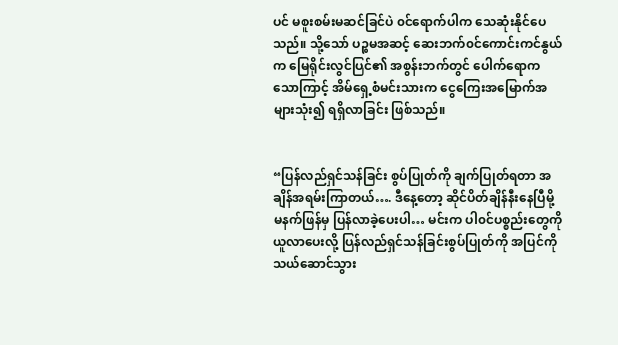ပင် မစူးစမ်းမဆင်ခြင်ပဲ ၀င်ရောက်ပါက သေဆုံးနိုင်ပေသည်။ သို့သော် ပဉ္စမအဆင့် ဆေးဘက်၀င်ကောင်းကင်နွယ်က မြေရိုင်းလွင်ပြင်၏ အစွန်းဘက်တွင် ပေါက်ရောကသောကြာင့် အိမ်ရှေ့စံမင်းသားက ငွေကြေးအမြောက်အများသုံး၍ ရရှိလာခြင်း ဖြစ်သည်။


“ပြန်လည်ရှင်သန်ခြင်း စွပ်ပြုတ်ကို ချက်ပြုတ်ရတာ အချိန်အရမ်းကြာတယ်…. ဒီနေ့တော့ ဆိုင်ပိတ်ချိန်နီးနေပြီမို့ မနက်ဖြန်မှ ပြန်လာခဲ့ပေးပါ… မင်းက ပါ၀င်ပစ္စည်းတွေကို ယူလာပေးလို့ ပြန်လည်ရှင်သန်ခြင်းစွပ်ပြုတ်ကို အပြင်ကို သယ်ဆောင်သွား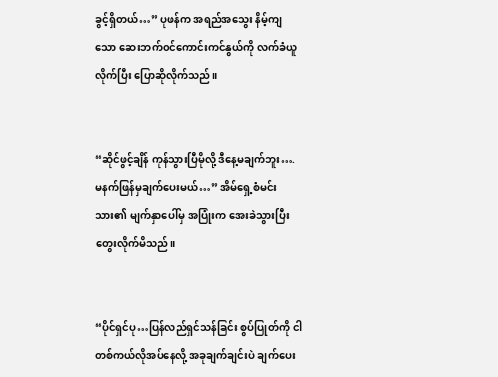ခွင့်ရှိတယ်…” ပုဖန်က အရည်အသွေး နိမ့်ကျသော ဆေးဘက်၀င်ကောင်းကင်နွယ်ကို လက်ခံယူလိုက်ပြီး ပြောဆိုလိုက်သည်။


“ဆိုင်ဖွင့်ချိန် ကုန်သွားပြီမိုလို့ ဒီနေ့မချက်ဘူး…. မနက်ဖြန်မှချက်ပေးမယ်…” အိမ်ရှေ့စံမင်းသား၏ မျက်နှာပေါ်မှ အပြုံးက အေးခဲသွားပြီး တွေးလိုက်မိသည်။


“ပိုင်ရှင်ပု…ပြန်လည်ရှင်သန်ခြင်း စွပ်ပြုတ်ကို ငါတစ်ကယ်လိုအပ်နေလို့ အခုချက်ချင်းပဲ ချက်ပေး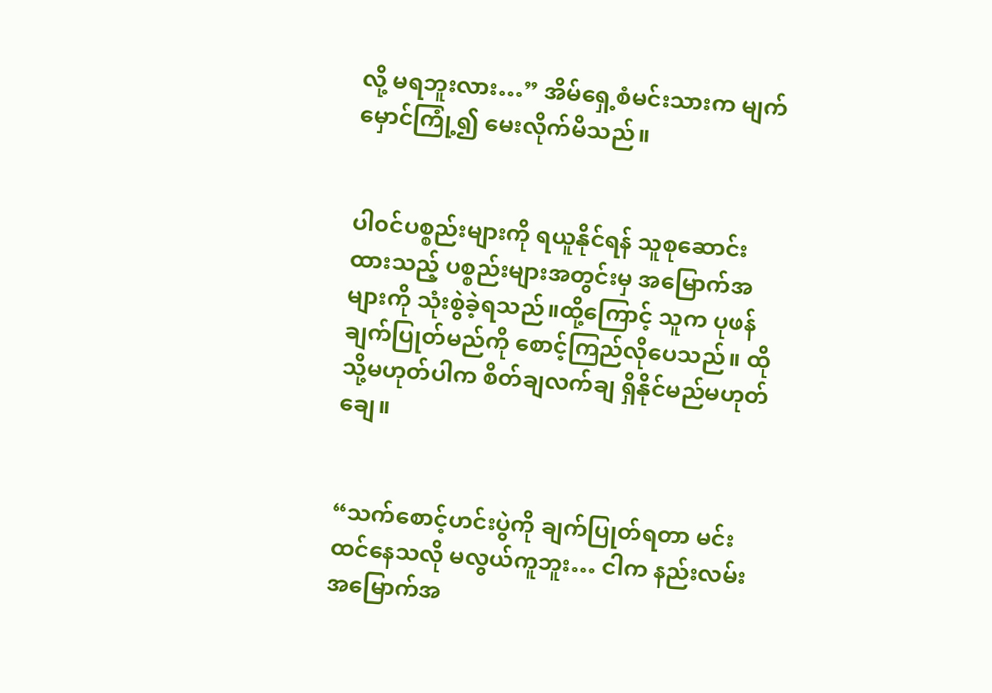လို့ မရဘူးလား…” အိမ်ရှေ့စံမင်းသားက မျက်မှောင်ကြုံ့၍ မေးလိုက်မိသည်။


ပါ၀င်ပစ္စည်းများကို ရယူနိုင်ရန် သူစုဆောင်းထားသည့် ပစ္စည်းများအတွင်းမှ အမြောက်အများကို သုံးစွဲခဲ့ရသည်။ထို့ကြောင့် သူက ပုဖန်ချက်ပြုတ်မည်ကို စောင့်ကြည်လိုပေသည်။ ထိုသို့မဟုတ်ပါက စိတ်ချလက်ချ ရှိနိုင်မည်မဟုတ်ချေ။


“သက်စောင့်ဟင်းပွဲကို ချက်ပြုတ်ရတာ မင်းထင်နေသလို မလွယ်ကူဘူး… ငါက နည်းလမ်းအမြောက်အ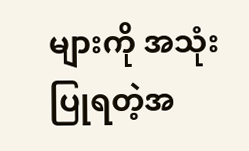များကို အသုံးပြုရတဲ့အ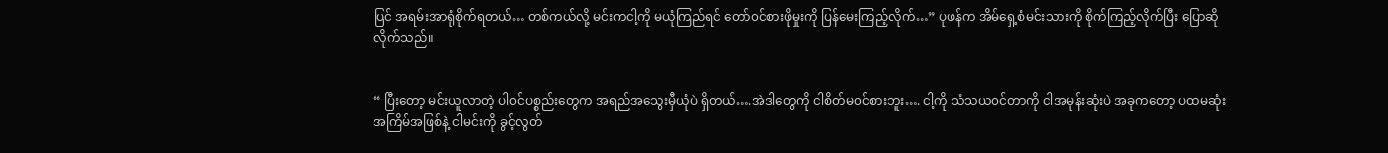ပြင် အရမ်းအာရုံစိုက်ရတယ်… တစ်ကယ်လို့ မင်းကငါ့ကို မယုံကြည်ရင် တော်၀င်စားဖိုမှုးကို ပြန်မေးကြည့်လိုက်…” ပုဖန်က အိမ်ရှေ့စံမင်းသားကို စိုက်ကြည့်လိုက်ပြီး ပြောဆိုလိုက်သည်။


“ ပြီးတော့ မင်းယူလာတဲ့ ပါ၀င်ပစ္စည်းတွေက အရည်အသွေးမှီယုံပဲ ရှိတယ်….အဲဒါတွေကို ငါစိတ်မ၀င်စားဘူး…. ငါ့ကို သံသယ၀င်တာကို ငါအမုန်းဆုံးပဲ အခုကတော့ ပထမဆုံးအကြိမ်အဖြစ်နဲ့ ငါမင်းကို ခွင့်လွတ်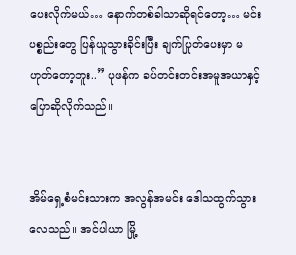ပေးလိုက်မယ်… နောက်တစ်ခါသာဆိုရင်တော့… မင်းပစ္စည်းတွေ ပြန်ယူသွားခိုင်းပြီး ချက်ပြုတ်ပေးမှာ မဟုတ်တော့ဘူး..” ပုဖန်က ခပ်တင်းတင်းအမူအယာနှင့် ပြောဆိုလိုက်သည်။


အိမ်ရှေ့စံမင်းသားက အလွန်အမင်း ဒေါသထွက်သွားလေသည်။ အင်ပါယာ မြို့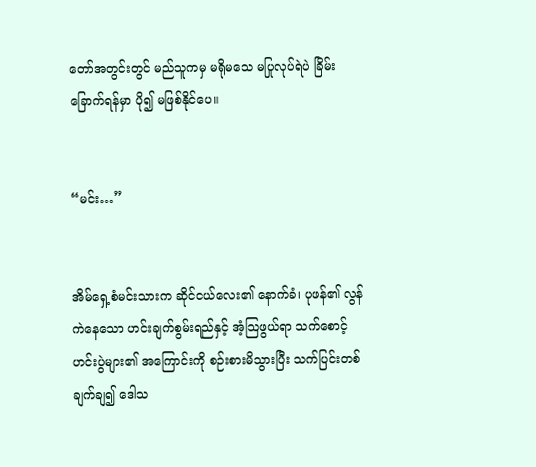တော်အတွင်းတွင် မည်သူကမှ မရိုမသေ မပြုလုပ်ရဲပဲ ခြိမ်းခြောက်ရန်မှာ ပို၍ မဖြစ်နိုင်ပေ။


“မင်း…”


အိမ်ရှေ့စံမင်းသားက ဆိုင်ငယ်လေး၏ နောက်ခံ၊ ပုဖန်၏ လွန်ကဲနေသော ဟင်းချက်စွမ်းရည်နှင့် အံ့သြဖွယ်ရာ သက်စောင့်ဟင်းပွဲများ၏ အကြောင်းကို စဉ်းစားမိသွားပြီး သက်ပြင်းတစ်ချက်ချ၍ ဒေါသ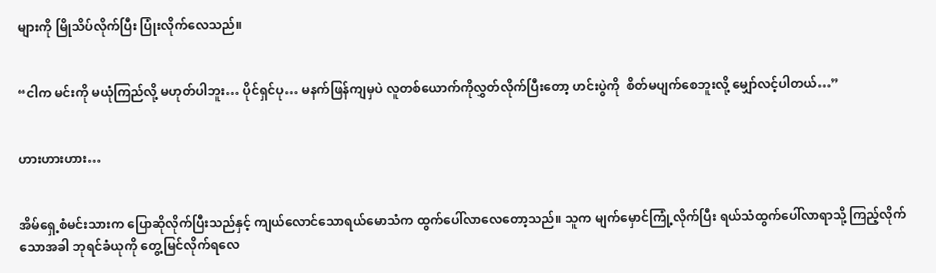များကို မြိုသိပ်လိုက်ပြီး ပြုံးလိုက်လေသည်။


“ငါက မင်းကို မယုံကြည်လို့ မဟုတ်ပါဘူး… ပိုင်ရှင်ပု… မနက်ဖြန်ကျမှပဲ လူတစ်ယောက်ကိုလွှတ်လိုက်ပြီးတော့ ဟင်းပွဲကို  စိတ်မပျက်စေဘူးလို့ မျှော်လင့်ပါတယ်…”


ဟားဟားဟား…


အိမ်ရှေ့စံမင်းသားက ပြောဆိုလိုက်ပြီးသည်နှင့် ကျယ်လောင်သောရယ်မောသံက ထွက်ပေါ်လာလေတော့သည်။ သူက မျက်မှောင်ကြုံ့လိုက်ပြီး ရယ်သံထွက်ပေါ်လာရာသို့ ကြည့်လိုက်သောအခါ ဘုရင်ခံယုကို တွေ့မြင်လိုက်ရလေ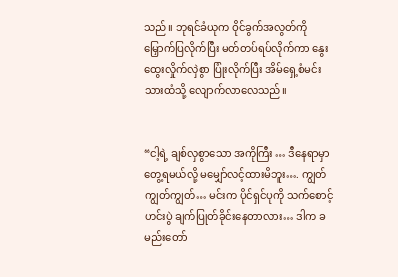သည်။ ဘုရင်ခံယုက ဝိုင်ခွက်အလွတ်ကို မြှောက်ပြလိုက်ပြီး မတ်တပ်ရပ်လိုက်ကာ နွေးထွေးလှိုက်လှဲစွာ ပြုံးလိုက်ပြီး အိမ်ရှေ့စံမင်းသားထံသို့ လျောက်လာလေသည်။


“ငါ့ရဲ့ ချစ်လှစွာသော အကိုကြီး … ဒီနေရာမှာ တွေ့ရမယ်လို့ မမျှော်လင့်ထားမိဘူး…. ကျွတ်ကျွတ်ကျွတ်… မင်းက ပိုင်ရှင်ပုကို သက်စောင့်ဟင်းပွဲ ချက်ပြုတ်ခိုင်းနေတာလား… ဒါက ခမည်းတော်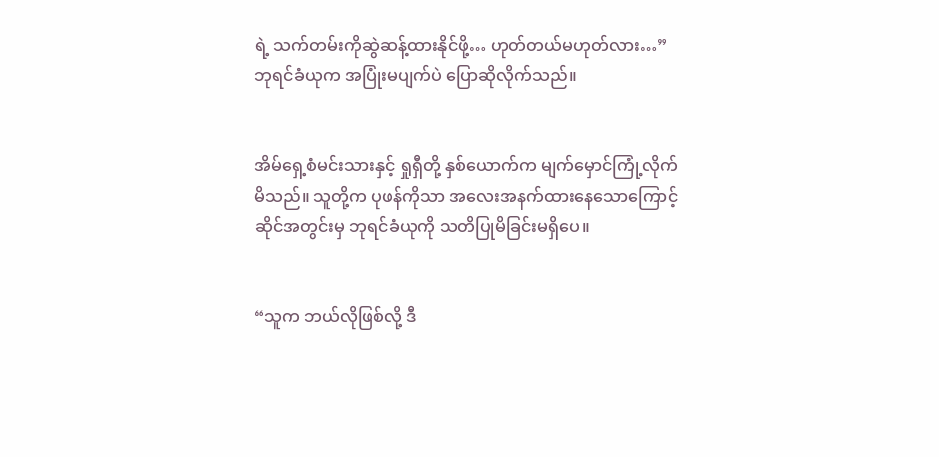ရဲ့ သက်တမ်းကိုဆွဲဆန့်ထားနိုင်ဖို့… ဟုတ်တယ်မဟုတ်လား…” ဘုရင်ခံယုက အပြုံးမပျက်ပဲ ပြောဆိုလိုက်သည်။


အိမ်ရှေ့စံမင်းသားနှင့် ရှုရှီတို့ နှစ်ယောက်က မျက်မှောင်ကြုံ့လိုက်မိသည်။ သူတို့က ပုဖန်ကိုသာ အလေးအနက်ထားနေသောကြောင့် ဆိုင်အတွင်းမှ ဘုရင်ခံယုကို သတိပြုမိခြင်းမရှိပေ။


“သူက ဘယ်လိုဖြစ်လို့ ဒီ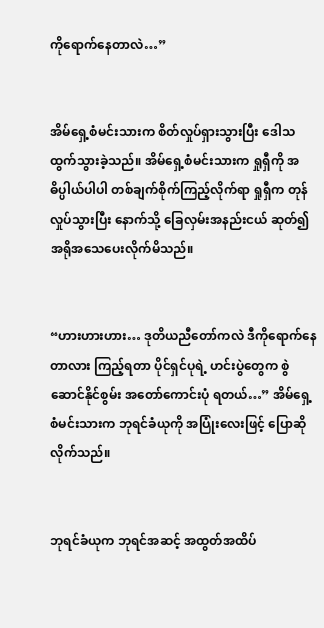ကိုရောက်နေတာလဲ…”


အိမ်ရှေ့စံမင်းသားက စိတ်လှုပ်ရှားသွားပြီး ဒေါသထွက်သွားခဲ့သည်။ အိမ်ရှေ့စံမင်းသားက ရှုရှီကို အဓိပ္ပါယ်ပါပါ တစ်ချက်စိုက်ကြည့်လိုက်ရာ ရှုရှီက တုန်လှုပ်သွားပြီး နောက်သို့ ခြေလှမ်းအနည်းငယ် ဆုတ်၍ အရိုအသေပေးလိုက်မိသည်။


“ဟားဟားဟား… ဒုတိယညီတော်ကလဲ ဒီကိုရောက်နေတာလား ကြည့်ရတာ ပိုင်ရှင်ပုရဲ့ ဟင်းပွဲတွေက စွဲဆောင်နိုင်စွမ်း အတော်ကောင်းပုံ ရတယ်…” အိမ်ရှေ့စံမင်းသားက ဘုရင်ခံယုကို အပြုံးလေးဖြင့် ပြောဆိုလိုက်သည်။


ဘုရင်ခံယုက ဘုရင်အဆင့် အထွတ်အထိပ်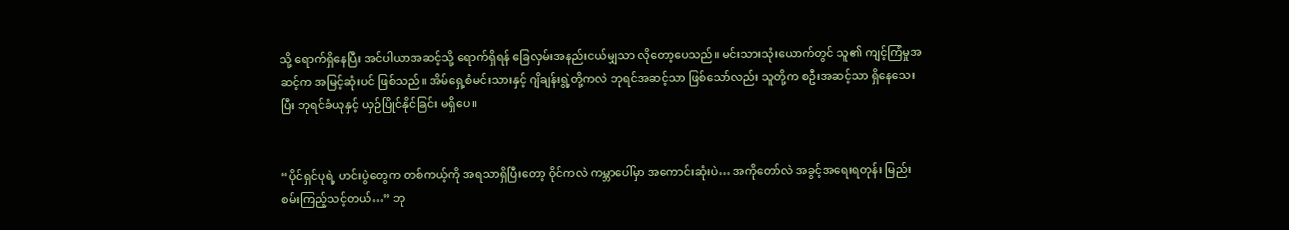သို့ ရောက်ရှိနေပြီး အင်ပါယာအဆင့်သို့ ရောက်ရှိရန် ခြေလှမ်းအနည်းငယ်မျှသာ လိုတော့ပေသည်။ မင်းသားသုံးယောက်တွင် သူ၏ ကျင့်ကြံမှုအဆင့်က အမြင့်ဆုံးပင် ဖြစ်သည်။ အိမ်ရှေ့စံမင်းသားနှင့် ဂျိချန်းရွဲ့တို့ကလဲ ဘုရင်အဆင့်သာ ဖြစ်သော်လည်း သူတို့က စဦးအဆင့်သာ ရှိနေသေးပြီး ဘုရင်ခံယုနှင့် ယှဉ်ပြိုင်နိုင်ခြင်း မရှိပေ။


“ပိုင်ရှင်ပုရဲ့ ဟင်းပွဲတွေက တစ်ကယ့်ကို အရသာရှိပြီးတော့ ဝိုင်ကလဲ ကမ္ဘာပေါ်မှာ အကောင်းဆုံးပဲ… အကိုတော်လဲ အခွင့်အရေးရတုန်း မြည်းစမ်းကြည့်သင့်တယ်…” ဘု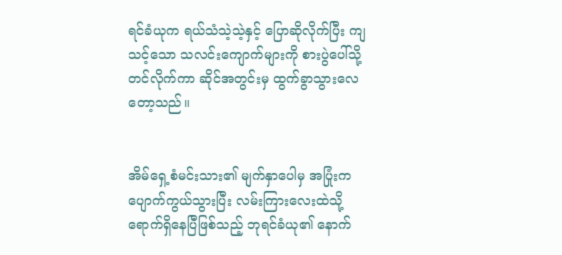ရင်ခံယုက ရယ်သံသဲ့သဲ့နှင့် ပြောဆိုလိုက်ပြီး ကျသင့်သော သလင်းကျောက်များကို စားပွဲပေါ်သို့ တင်လိုက်ကာ ဆိုင်အတွင်းမှ ထွက်ခွာသွားလေတော့သည်။


အိမ်ရှေ့စံမင်းသား၏ မျက်နှာပေါမှ အပြုံးက ပျောက်ကွယ်သွားပြီး လမ်းကြားလေးထဲသို့ ရောက်ရှိနေပြီဖြစ်သည့် ဘုရင်ခံယု၏ နောက်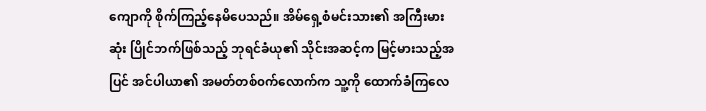ကျောကို စိုက်ကြည့်နေမိပေသည်။ အိမ်ရှေ့စံမင်းသား၏ အကြီးမားဆုံး ပြိုင်ဘက်ဖြစ်သည့် ဘုရင်ခံယု၏ သိုင်းအဆင့်က မြင့်မားသည့်အပြင် အင်ပါယာ၏ အမတ်တစ်၀က်လောက်က သူ့ကို ထောက်ခံကြလေ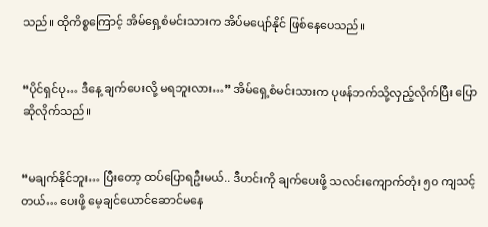သည်။ ထိုကိစ္စကြောင့် အိမ်ရှေ့စံမင်းသားက အိပ်မပျော်နိုင် ဖြစ်နေပေသည်။


“ပိုင်ရှင်ပု… ဒီနေ့ ချက်ပေးလို့ မရဘူးလား…” အိမ်ရှေ့စံမင်းသားက ပုဖန်ဘက်သို့လှည့်လိုက်ပြီး ပြောဆိုလိုက်သည်။


“မချက်နိုင်ဘူး… ပြီးတော့ ထပ်ပြောရဦးမယ်.. ဒီဟင်းကို ချက်ပေးဖို့ သလင်းကျောက်တုံး ၅၀ ကျသင့်တယ်… ပေးဖို့ မေ့ချင်ယောင်ဆောင်မနေ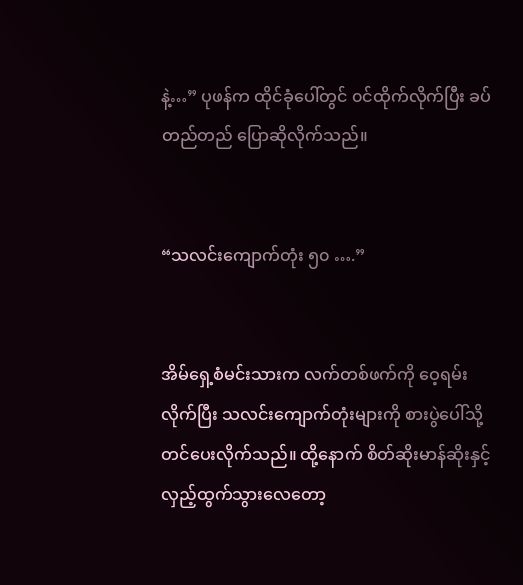နဲ့…” ပုဖန်က ထိုင်ခုံပေါ်တွင် ၀င်ထိုက်လိုက်ပြီး ခပ်တည်တည် ပြောဆိုလိုက်သည်။


“သလင်းကျောက်တုံး ၅၀ ….”


အိမ်ရှေ့စံမင်းသားက လက်တစ်ဖက်ကို ဝေ့ရမ်းလိုက်ပြီး သလင်းကျောက်တုံးများကို စားပွဲပေါ်သို့ တင်ပေးလိုက်သည်။ ထို့နောက် စိတ်ဆိုးမာန်ဆိုးနှင့် လှည့်ထွက်သွားလေတော့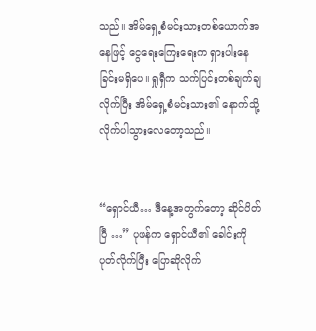သည်။ အိမ်ရှေ့စံမင်းသားတစ်ယောက်အနေဖြင့် ငွေရေးကြေးရေးက ရှားပါးနေခြင်းမရှိပေ။ ရှုရှီက သက်ပြင်းတစ်ချက်ချလိုက်ပြီး အိမ်ရှေ့စံမင်းသား၏ နောက်သို့ လိုက်ပါသွားလေတော့သည်။


“ရှောင်ယီ… ဒီနေ့အတွက်တော့ ဆိုင်ပိတ်ပြီ …” ပုဖန်က ရှောင်ယီ၏ ခေါင်းကို ပုတ်လိုက်ပြီး ပြောဆိုလိုက်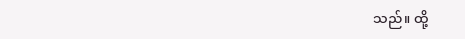သည်။ ထို့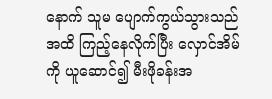နောက် သူမ ပျောက်ကွယ်သွားသည်အထိ ကြည့်နေလိုက်ပြီး လှောင်အိမ်ကို ယူဆောင်၍ မီးဖိုခန်းအ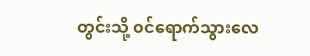တွင်းသို့ ၀င်ရောက်သွားလေ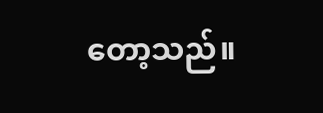တော့သည်။